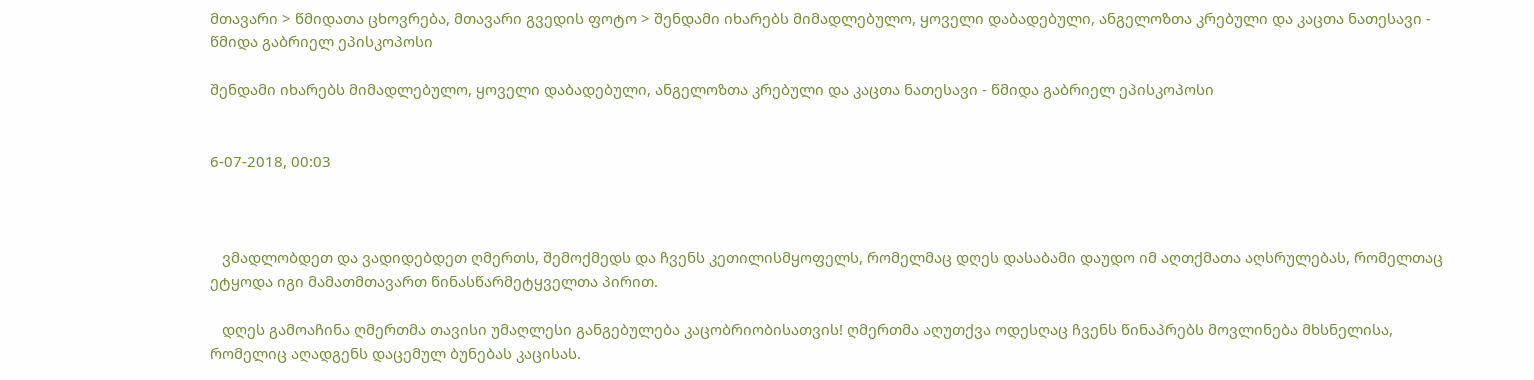მთავარი > წმიდათა ცხოვრება, მთავარი გვედის ფოტო > შენდამი იხარებს მიმადლებულო, ყოველი დაბადებული, ანგელოზთა კრებული და კაცთა ნათესავი - წმიდა გაბრიელ ეპისკოპოსი

შენდამი იხარებს მიმადლებულო, ყოველი დაბადებული, ანგელოზთა კრებული და კაცთა ნათესავი - წმიდა გაბრიელ ეპისკოპოსი


6-07-2018, 00:03



   ვმადლობდეთ და ვადიდებდეთ ღმერთს, შემოქმედს და ჩვენს კეთილისმყოფელს, რომელმაც დღეს დასაბამი დაუდო იმ აღთქმათა აღსრულებას, რომელთაც ეტყოდა იგი მამათმთავართ წინასწარმეტყველთა პირით.

   დღეს გამოაჩინა ღმერთმა თავისი უმაღლესი განგებულება კაცობრიობისათვის! ღმერთმა აღუთქვა ოდესღაც ჩვენს წინაპრებს მოვლინება მხსნელისა, რომელიც აღადგენს დაცემულ ბუნებას კაცისას.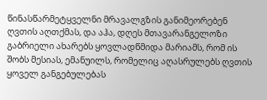წინასწარმეტყველნი მრავალგზის განიმეორებენ ღვთის აღთქმას, და აჰა, დღეს მთავარანგელოზი გაბრიელი ახარებს ყოვლადწმიდა მარიამს, რომ ის შობს მესიას, ემანუილს, რომელიც აღასრულებს ღვთის ყოველ განგებულებას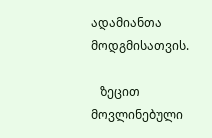ადამიანთა მოდგმისათვის.

   ზეცით მოვლინებული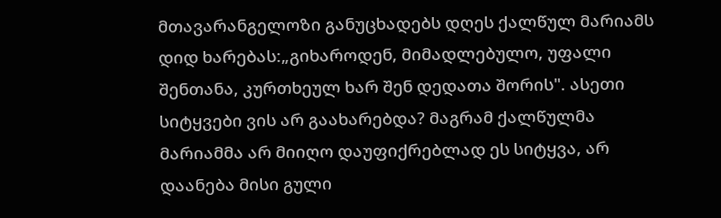მთავარანგელოზი განუცხადებს დღეს ქალწულ მარიამს დიდ ხარებას:„გიხაროდენ, მიმადლებულო, უფალი შენთანა, კურთხეულ ხარ შენ დედათა შორის". ასეთი სიტყვები ვის არ გაახარებდა? მაგრამ ქალწულმა მარიამმა არ მიიღო დაუფიქრებლად ეს სიტყვა, არ დაანება მისი გული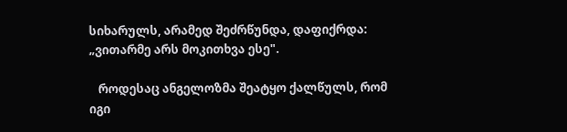სიხარულს, არამედ შეძრწუნდა, დაფიქრდა: „ვითარმე არს მოკითხვა ესე".

   როდესაც ანგელოზმა შეატყო ქალწულს, რომ იგი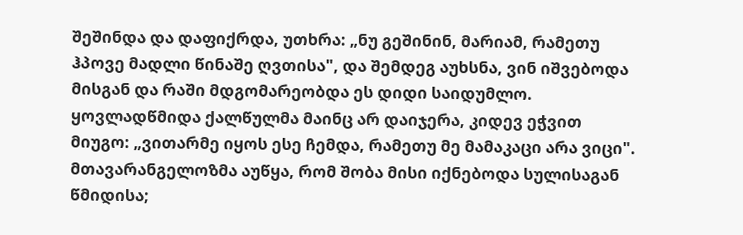შეშინდა და დაფიქრდა, უთხრა: „ნუ გეშინინ, მარიამ, რამეთუ ჰპოვე მადლი წინაშე ღვთისა", და შემდეგ აუხსნა, ვინ იშვებოდა მისგან და რაში მდგომარეობდა ეს დიდი საიდუმლო. ყოვლადწმიდა ქალწულმა მაინც არ დაიჯერა, კიდევ ეჭვით მიუგო: „ვითარმე იყოს ესე ჩემდა, რამეთუ მე მამაკაცი არა ვიცი". მთავარანგელოზმა აუწყა, რომ შობა მისი იქნებოდა სულისაგან წმიდისა;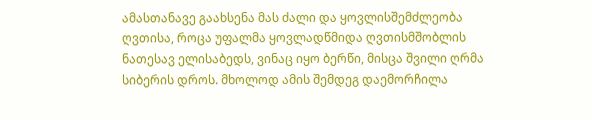ამასთანავე გაახსენა მას ძალი და ყოვლისშემძლეობა ღვთისა, როცა უფალმა ყოვლადწმიდა ღვთისმშობლის ნათესავ ელისაბედს, ვინაც იყო ბერწი, მისცა შვილი ღრმა სიბერის დროს. მხოლოდ ამის შემდეგ დაემორჩილა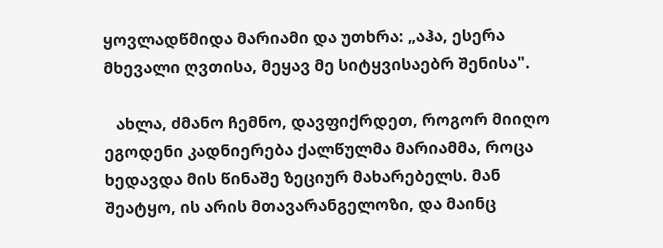ყოვლადწმიდა მარიამი და უთხრა: „აჰა, ესერა მხევალი ღვთისა, მეყავ მე სიტყვისაებრ შენისა".

   ახლა, ძმანო ჩემნო, დავფიქრდეთ, როგორ მიიღო ეგოდენი კადნიერება ქალწულმა მარიამმა, როცა ხედავდა მის წინაშე ზეციურ მახარებელს. მან შეატყო, ის არის მთავარანგელოზი, და მაინც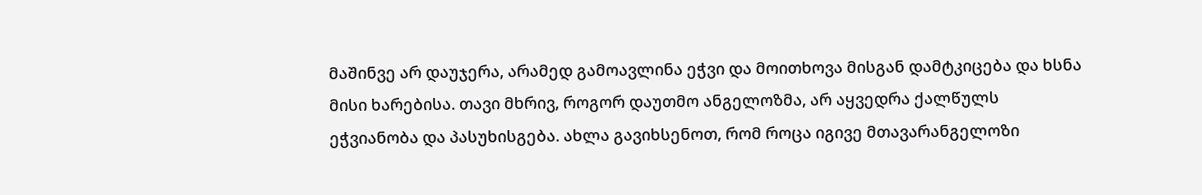მაშინვე არ დაუჯერა, არამედ გამოავლინა ეჭვი და მოითხოვა მისგან დამტკიცება და ხსნა მისი ხარებისა. თავი მხრივ, როგორ დაუთმო ანგელოზმა, არ აყვედრა ქალწულს ეჭვიანობა და პასუხისგება. ახლა გავიხსენოთ, რომ როცა იგივე მთავარანგელოზი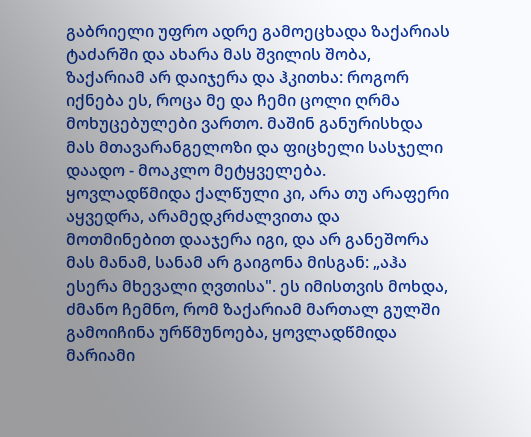გაბრიელი უფრო ადრე გამოეცხადა ზაქარიას ტაძარში და ახარა მას შვილის შობა, ზაქარიამ არ დაიჯერა და ჰკითხა: როგორ იქნება ეს, როცა მე და ჩემი ცოლი ღრმა მოხუცებულები ვართო. მაშინ განურისხდა მას მთავარანგელოზი და ფიცხელი სასჯელი დაადო - მოაკლო მეტყველება. ყოვლადწმიდა ქალწული კი, არა თუ არაფერი აყვედრა, არამედკრძალვითა და მოთმინებით დააჯერა იგი, და არ განეშორა მას მანამ, სანამ არ გაიგონა მისგან: „აჰა ესერა მხევალი ღვთისა". ეს იმისთვის მოხდა, ძმანო ჩემნო, რომ ზაქარიამ მართალ გულში გამოიჩინა ურწმუნოება, ყოვლადწმიდა მარიამი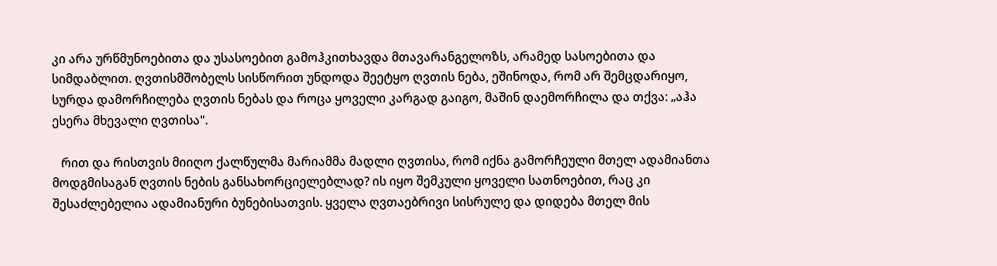კი არა ურწმუნოებითა და უსასოებით გამოჰკითხავდა მთავარანგელოზს, არამედ სასოებითა და სიმდაბლით. ღვთისმშობელს სისწორით უნდოდა შეეტყო ღვთის ნება, ეშინოდა, რომ არ შემცდარიყო, სურდა დამორჩილება ღვთის ნებას და როცა ყოველი კარგად გაიგო, მაშინ დაემორჩილა და თქვა: „აჰა ესერა მხევალი ღვთისა".

   რით და რისთვის მიიღო ქალწულმა მარიამმა მადლი ღვთისა, რომ იქნა გამორჩეული მთელ ადამიანთა მოდგმისაგან ღვთის ნების განსახორციელებლად? ის იყო შემკული ყოველი სათნოებით, რაც კი შესაძლებელია ადამიანური ბუნებისათვის. ყველა ღვთაებრივი სისრულე და დიდება მთელ მის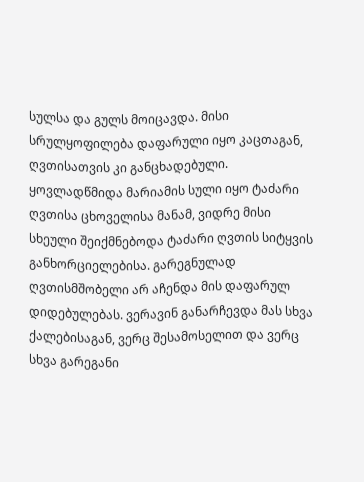სულსა და გულს მოიცავდა. მისი სრულყოფილება დაფარული იყო კაცთაგან, ღვთისათვის კი განცხადებული. ყოვლადწმიდა მარიამის სული იყო ტაძარი ღვთისა ცხოველისა მანამ, ვიდრე მისი სხეული შეიქმნებოდა ტაძარი ღვთის სიტყვის განხორციელებისა. გარეგნულად ღვთისმშობელი არ აჩენდა მის დაფარულ დიდებულებას. ვერავინ განარჩევდა მას სხვა ქალებისაგან, ვერც შესამოსელით და ვერც სხვა გარეგანი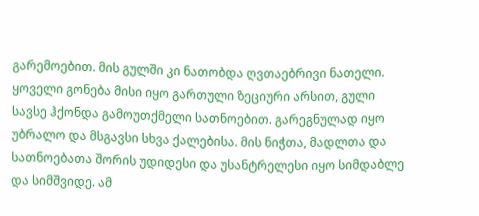გარემოებით. მის გულში კი ნათობდა ღვთაებრივი ნათელი. ყოველი გონება მისი იყო გართული ზეციური არსით, გული სავსე ჰქონდა გამოუთქმელი სათნოებით. გარეგნულად იყო უბრალო და მსგავსი სხვა ქალებისა. მის ნიჭთა, მადლთა და სათნოებათა შორის უდიდესი და უსანტრელესი იყო სიმდაბლე და სიმშვიდე. ამ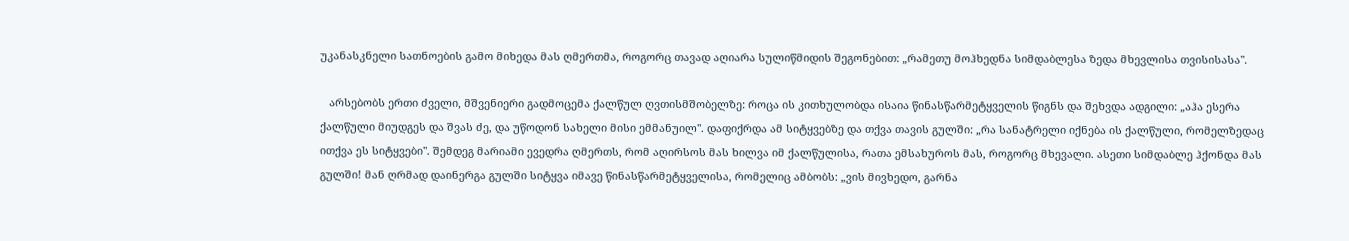უკანასკნელი სათნოების გამო მიხედა მას ღმერთმა, როგორც თავად აღიარა სულიწმიდის შეგონებით: „რამეთუ მოჰხედნა სიმდაბლესა ზედა მხევლისა თვისისასა".

   არსებობს ერთი ძველი, მშვენიერი გადმოცემა ქალწულ ღვთისმშობელზე: როცა ის კითხულობდა ისაია წინასწარმეტყველის წიგნს და შეხვდა ადგილი: „აჰა ესერა ქალწული მიუდგეს და შვას ძე, და უწოდონ სახელი მისი ემმანუილ". დაფიქრდა ამ სიტყვებზე და თქვა თავის გულში: „რა სანატრელი იქნება ის ქალწული, რომელზედაც ითქვა ეს სიტყვები". შემდეგ მარიამი ევედრა ღმერთს, რომ აღირსოს მას ხილვა იმ ქალწულისა, რათა ემსახუროს მას, როგორც მხევალი. ასეთი სიმდაბლე ჰქონდა მას გულში! მან ღრმად დაინერგა გულში სიტყვა იმავე წინასწარმეტყველისა, რომელიც ამბობს: „ვის მივხედო, გარნა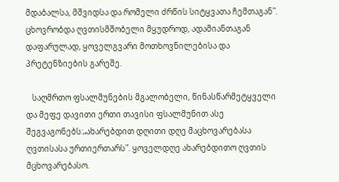მდაბალსა, მშვიდსა და რომელი ძრწის სიტყვათა ჩემთაგან". ცხოვრობდა ღვთისმშობელი მყუდროდ, ადამიანთაგან დაფარულად, ყოველგვარი მოთხოვნილებისა და პრეტენზიების გარეშე.

   საღმრთო ფსალმუნების მგალობელი, წინასწარმეტყველი და მეფე დავითი ერთი თავისი ფსალმუნით ასე შეგვაგონებს:„ახარებდით დღითი დღე მაცხოვარებასა ღვთისასა ურთიერთარს". ყოველდღე ახარებდითო ღვთის მცხოვარებასო.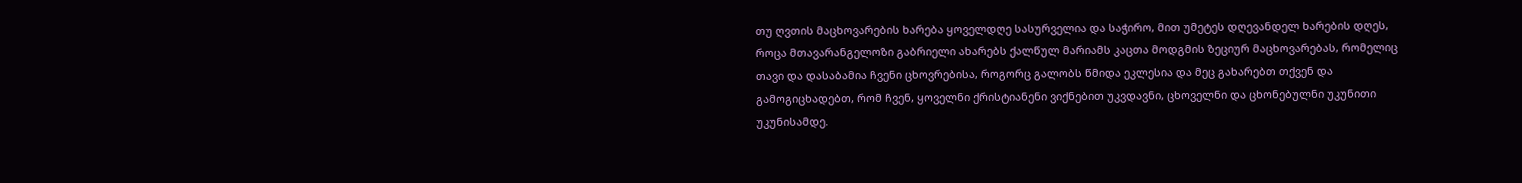თუ ღვთის მაცხოვარების ხარება ყოველდღე სასურველია და საჭირო, მით უმეტეს დღევანდელ ხარების დღეს, როცა მთავარანგელოზი გაბრიელი ახარებს ქალწულ მარიამს კაცთა მოდგმის ზეციურ მაცხოვარებას, რომელიც თავი და დასაბამია ჩვენი ცხოვრებისა, როგორც გალობს წმიდა ეკლესია და მეც გახარებთ თქვენ და გამოგიცხადებთ, რომ ჩვენ, ყოველნი ქრისტიანენი ვიქნებით უკვდავნი, ცხოველნი და ცხონებულნი უკუნითი უკუნისამდე.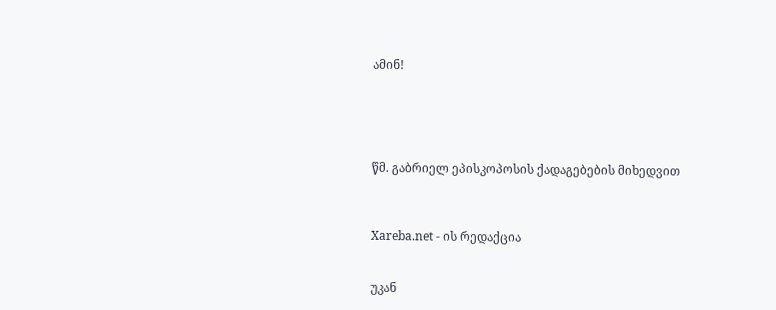ამინ!





წმ. გაბრიელ ეპისკოპოსის ქადაგებების მიხედვით



Xareba.net - ის რედაქცია


უკან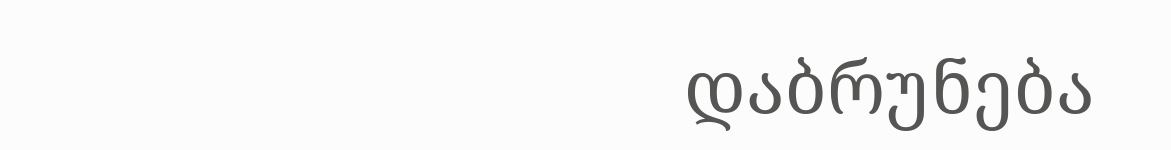დაბრუნება